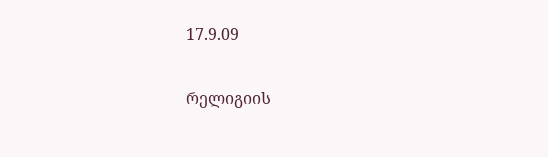17.9.09

რელიგიის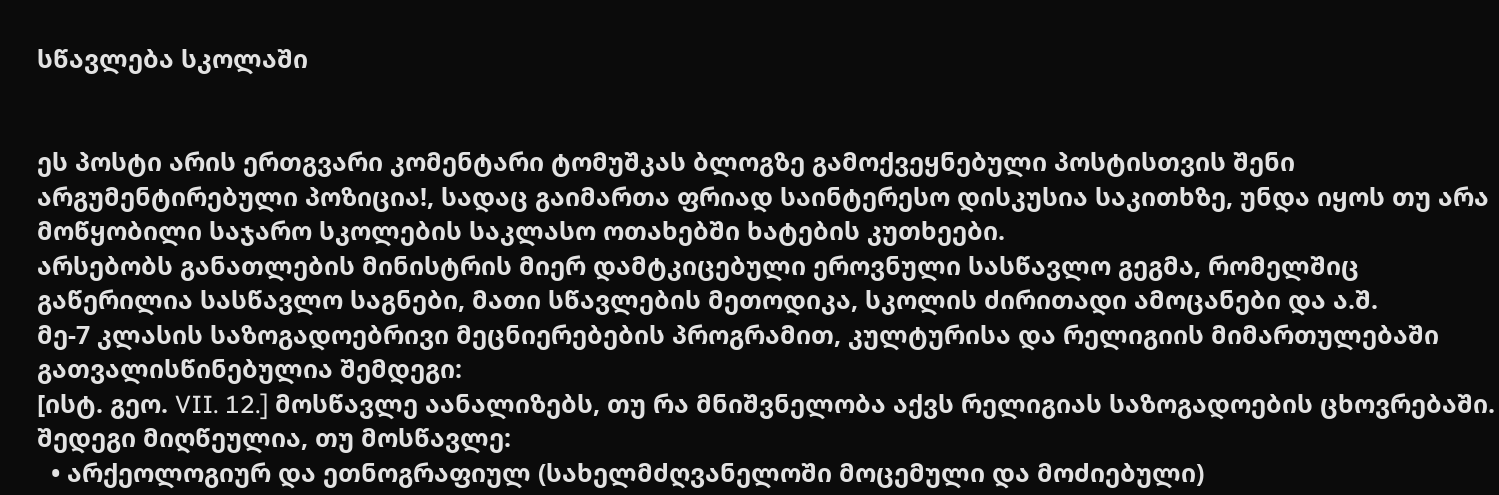სწავლება სკოლაში


ეს პოსტი არის ერთგვარი კომენტარი ტომუშკას ბლოგზე გამოქვეყნებული პოსტისთვის შენი არგუმენტირებული პოზიცია!, სადაც გაიმართა ფრიად საინტერესო დისკუსია საკითხზე, უნდა იყოს თუ არა მოწყობილი საჯარო სკოლების საკლასო ოთახებში ხატების კუთხეები.
არსებობს განათლების მინისტრის მიერ დამტკიცებული ეროვნული სასწავლო გეგმა, რომელშიც გაწერილია სასწავლო საგნები, მათი სწავლების მეთოდიკა, სკოლის ძირითადი ამოცანები და ა.შ.
მე-7 კლასის საზოგადოებრივი მეცნიერებების პროგრამით, კულტურისა და რელიგიის მიმართულებაში გათვალისწინებულია შემდეგი:
[ისტ. გეო. VII. 12.] მოსწავლე აანალიზებს, თუ რა მნიშვნელობა აქვს რელიგიას საზოგადოების ცხოვრებაში.
შედეგი მიღწეულია, თუ მოსწავლე:
  • არქეოლოგიურ და ეთნოგრაფიულ (სახელმძღვანელოში მოცემული და მოძიებული)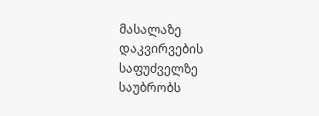მასალაზე დაკვირვების საფუძველზე საუბრობს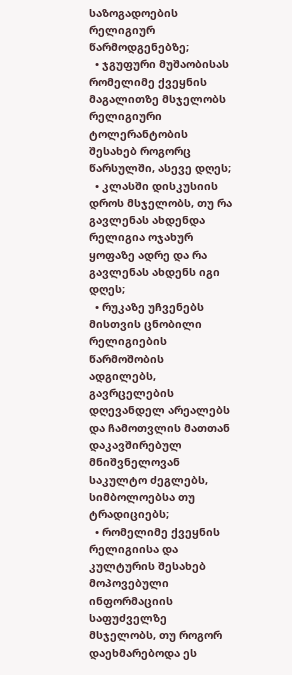საზოგადოების რელიგიურ წარმოდგენებზე;
  • ჯგუფური მუშაობისას რომელიმე ქვეყნის მაგალითზე მსჯელობს რელიგიური ტოლერანტობის შესახებ როგორც წარსულში, ასევე დღეს;
  • კლასში დისკუსიის დროს მსჯელობს, თუ რა გავლენას ახდენდა რელიგია ოჯახურ ყოფაზე ადრე და რა გავლენას ახდენს იგი დღეს;
  • რუკაზე უჩვენებს მისთვის ცნობილი რელიგიების წარმოშობის ადგილებს, გავრცელების დღევანდელ არეალებს და ჩამოთვლის მათთან დაკავშირებულ მნიშვნელოვან საკულტო ძეგლებს, სიმბოლოებსა თუ ტრადიციებს;
  • რომელიმე ქვეყნის რელიგიისა და კულტურის შესახებ მოპოვებული ინფორმაციის საფუძველზე მსჯელობს, თუ როგორ დაეხმარებოდა ეს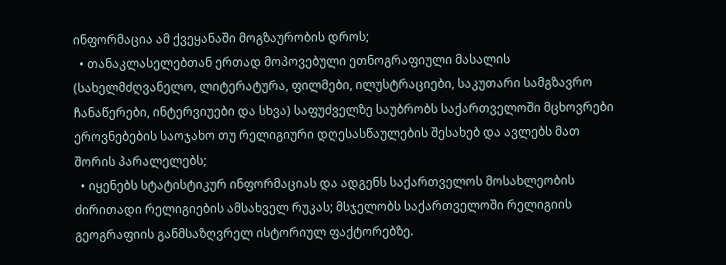ინფორმაცია ამ ქვეყანაში მოგზაურობის დროს;
  • თანაკლასელებთან ერთად მოპოვებული ეთნოგრაფიული მასალის (სახელმძღვანელო, ლიტერატურა, ფილმები, ილუსტრაციები, საკუთარი სამგზავრო ჩანაწერები, ინტერვიუები და სხვა) საფუძველზე საუბრობს საქართველოში მცხოვრები ეროვნებების საოჯახო თუ რელიგიური დღესასწაულების შესახებ და ავლებს მათ შორის პარალელებს;
  • იყენებს სტატისტიკურ ინფორმაციას და ადგენს საქართველოს მოსახლეობის ძირითადი რელიგიების ამსახველ რუკას; მსჯელობს საქართველოში რელიგიის გეოგრაფიის განმსაზღვრელ ისტორიულ ფაქტორებზე.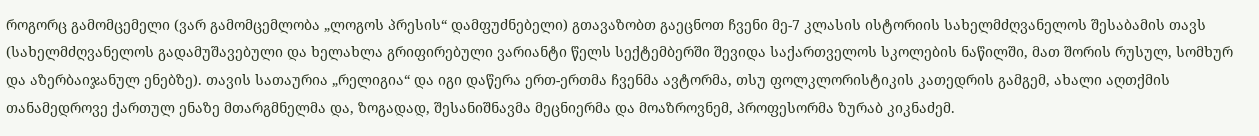როგორც გამომცემელი (ვარ გამომცემლობა „ლოგოს პრესის“ დამფუძნებელი) გთავაზობთ გაეცნოთ ჩვენი მე-7 კლასის ისტორიის სახელმძღვანელოს შესაბამის თავს (სახელმძღვანელოს გადამუშავებული და ხელახლა გრიფირებული ვარიანტი წელს სექტემბერში შევიდა საქართველოს სკოლების ნაწილში, მათ შორის რუსულ, სომხურ და აზერბაიჯანულ ენებზე). თავის სათაურია „რელიგია“ და იგი დაწერა ერთ-ერთმა ჩვენმა ავტორმა, თსუ ფოლკლორისტიკის კათედრის გამგემ, ახალი აღთქმის თანამედროვე ქართულ ენაზე მთარგმნელმა და, ზოგადად, შესანიშნავმა მეცნიერმა და მოაზროვნემ, პროფესორმა ზურაბ კიკნაძემ.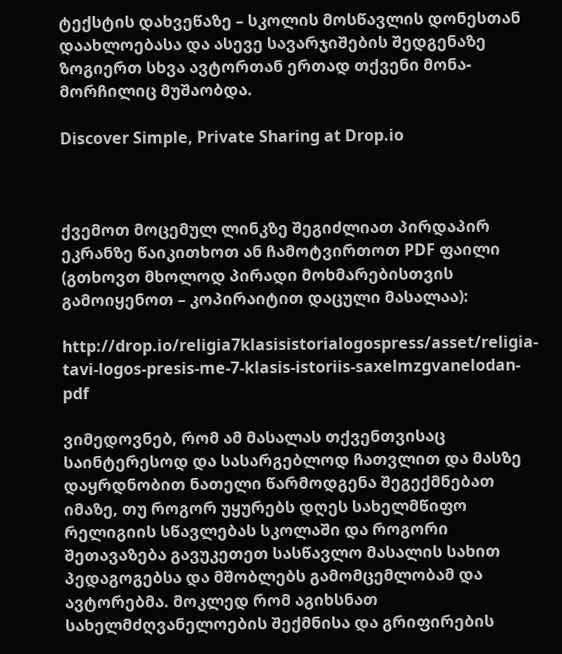ტექსტის დახვეწაზე – სკოლის მოსწავლის დონესთან დაახლოებასა და ასევე სავარჯიშების შედგენაზე ზოგიერთ სხვა ავტორთან ერთად თქვენი მონა-მორჩილიც მუშაობდა.

Discover Simple, Private Sharing at Drop.io



ქვემოთ მოცემულ ლინკზე შეგიძლიათ პირდაპირ ეკრანზე წაიკითხოთ ან ჩამოტვირთოთ PDF ფაილი (გთხოვთ მხოლოდ პირადი მოხმარებისთვის გამოიყენოთ – კოპირაიტით დაცული მასალაა):

http://drop.io/religia7klasisistorialogospress/asset/religia-tavi-logos-presis-me-7-klasis-istoriis-saxelmzgvanelodan-pdf

ვიმედოვნებ, რომ ამ მასალას თქვენთვისაც საინტერესოდ და სასარგებლოდ ჩათვლით და მასზე დაყრდნობით ნათელი წარმოდგენა შეგექმნებათ იმაზე, თუ როგორ უყურებს დღეს სახელმწიფო რელიგიის სწავლებას სკოლაში და როგორი შეთავაზება გავუკეთეთ სასწავლო მასალის სახით პედაგოგებსა და მშობლებს გამომცემლობამ და ავტორებმა. მოკლედ რომ აგიხსნათ სახელმძღვანელოების შექმნისა და გრიფირების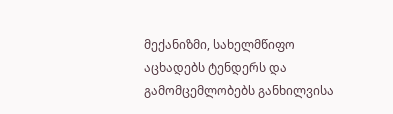მექანიზმი, სახელმწიფო აცხადებს ტენდერს და გამომცემლობებს განხილვისა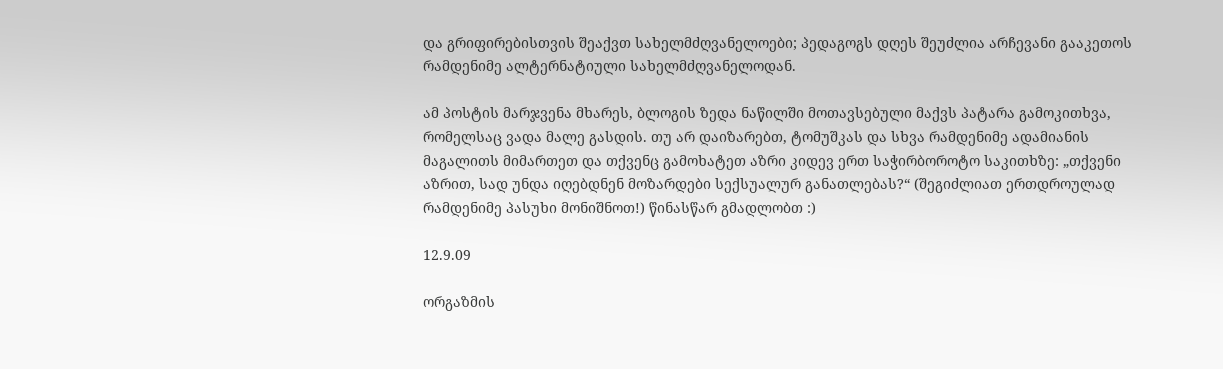და გრიფირებისთვის შეაქვთ სახელმძღვანელოები; პედაგოგს დღეს შეუძლია არჩევანი გააკეთოს რამდენიმე ალტერნატიული სახელმძღვანელოდან.

ამ პოსტის მარჯვენა მხარეს, ბლოგის ზედა ნაწილში მოთავსებული მაქვს პატარა გამოკითხვა, რომელსაც ვადა მალე გასდის. თუ არ დაიზარებთ, ტომუშკას და სხვა რამდენიმე ადამიანის მაგალითს მიმართეთ და თქვენც გამოხატეთ აზრი კიდევ ერთ საჭირბოროტო საკითხზე: „თქვენი აზრით, სად უნდა იღებდნენ მოზარდები სექსუალურ განათლებას?“ (შეგიძლიათ ერთდროულად რამდენიმე პასუხი მონიშნოთ!) წინასწარ გმადლობთ :)

12.9.09

ორგაზმის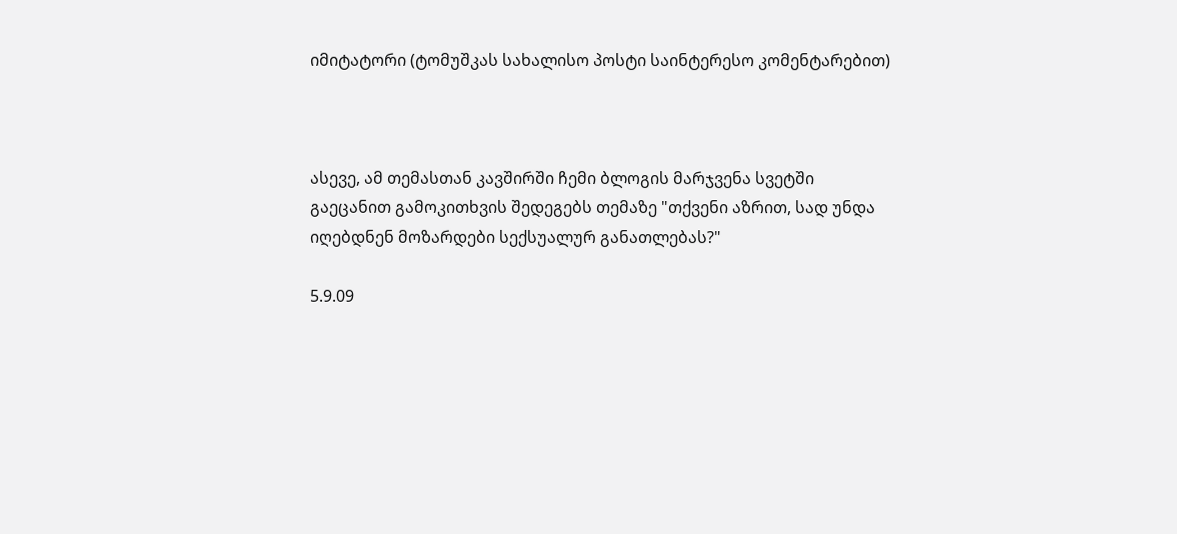იმიტატორი (ტომუშკას სახალისო პოსტი საინტერესო კომენტარებით)



ასევე, ამ თემასთან კავშირში ჩემი ბლოგის მარჯვენა სვეტში გაეცანით გამოკითხვის შედეგებს თემაზე "თქვენი აზრით, სად უნდა იღებდნენ მოზარდები სექსუალურ განათლებას?"

5.9.09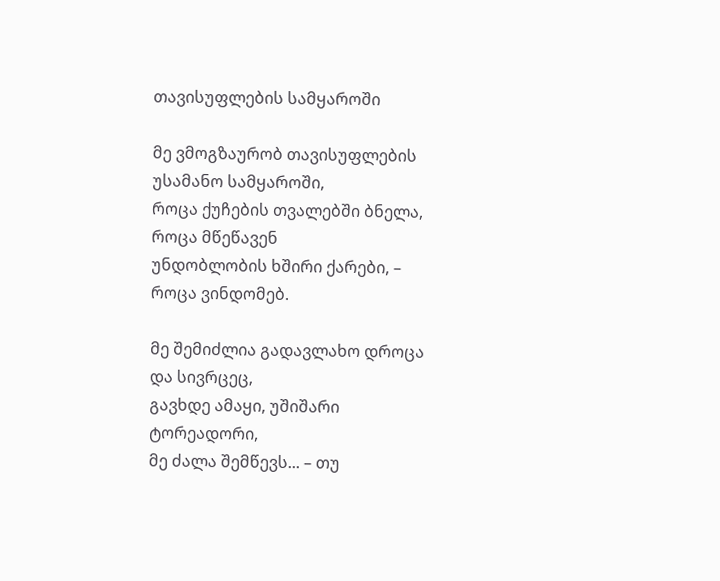თავისუფლების სამყაროში

მე ვმოგზაურობ თავისუფლების უსამანო სამყაროში,
როცა ქუჩების თვალებში ბნელა, როცა მწეწავენ
უნდობლობის ხშირი ქარები, – როცა ვინდომებ.

მე შემიძლია გადავლახო დროცა და სივრცეც,
გავხდე ამაყი, უშიშარი ტორეადორი,
მე ძალა შემწევს... – თუ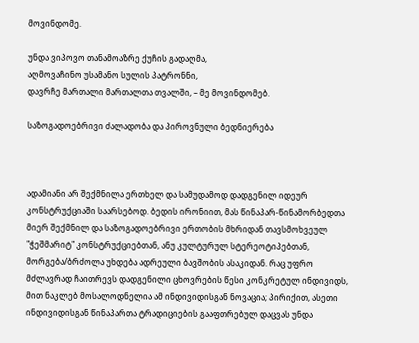მოვინდომე.

უნდა ვიპოვო თანამოაზრე ქუჩის გადაღმა,
აღმოვაჩინო უსამანო სულის პატრონნი,
დავრჩე მართალი მართალთა თვალში, – მე მოვინდომებ.

საზოგადოებრივი ძალადობა და პიროვნული ბედნიერება



ადამიანი არ შექმნილა ერთხელ და სამუდამოდ დადგენილ იდეურ კონსტრუქციაში საარსებოდ. ბედის ირონიით, მას წინაპარ-წინამორბედთა მიერ შექმნილ და საზოგადოებრივი ერთობის მხრიდან თავსმოხვეულ "ჭეშმარიტ" კონსტრუქციებთან, ანუ კულტურულ სტერეოტიპებთან, მორგება/ბრძოლა უხდება ადრეული ბავშობის ასაკიდან. რაც უფრო მძლავრად ჩაითრევს დადგენილი ცხოვრების წესი კონკრეტულ ინდივიდს, მით ნაკლებ მოსალოდნელია ამ ინდივიდისგან ნოვაცია; პირიქით, ასეთი ინდივიდისგან წინაპართა ტრადიციების გააფთრებულ დაცვას უნდა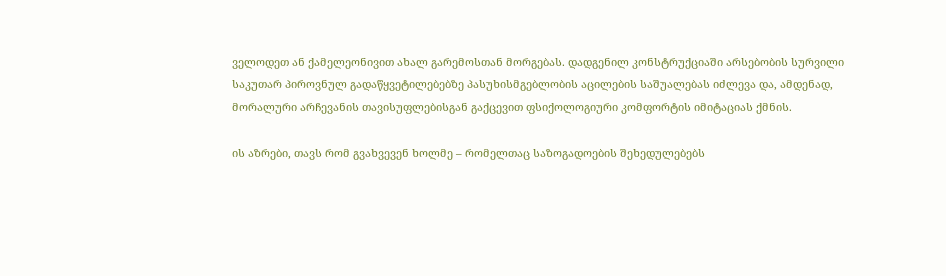ველოდეთ ან ქამელეონივით ახალ გარემოსთან მორგებას. დადგენილ კონსტრუქციაში არსებობის სურვილი საკუთარ პიროვნულ გადაწყვეტილებებზე პასუხისმგებლობის აცილების საშუალებას იძლევა და, ამდენად, მორალური არჩევანის თავისუფლებისგან გაქცევით ფსიქოლოგიური კომფორტის იმიტაციას ქმნის.

ის აზრები, თავს რომ გვახვევენ ხოლმე – რომელთაც საზოგადოების შეხედულებებს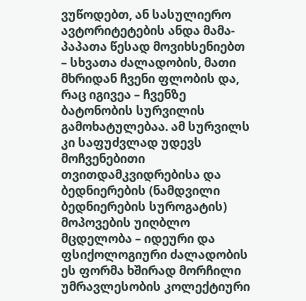ვუწოდებთ, ან სასულიერო ავტორიტეტების ანდა მამა-პაპათა წესად მოვიხსენიებთ – სხვათა ძალადობის, მათი მხრიდან ჩვენი ფლობის და, რაც იგივეა – ჩვენზე ბატონობის სურვილის გამოხატულებაა. ამ სურვილს კი საფუძვლად უდევს მოჩვენებითი თვითდამკვიდრებისა და  ბედნიერების (ნამდვილი ბედნიერების სუროგატის) მოპოვების უიღბლო მცდელობა – იდეური და ფსიქოლოგიური ძალადობის ეს ფორმა ხშირად მორჩილი უმრავლესობის კოლექტიური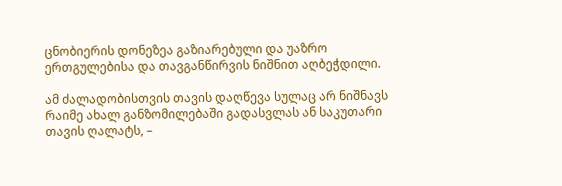ცნობიერის დონეზეა გაზიარებული და უაზრო ერთგულებისა და თავგანწირვის ნიშნით აღბეჭდილი.

ამ ძალადობისთვის თავის დაღწევა სულაც არ ნიშნავს რაიმე ახალ განზომილებაში გადასვლას ან საკუთარი თავის ღალატს, –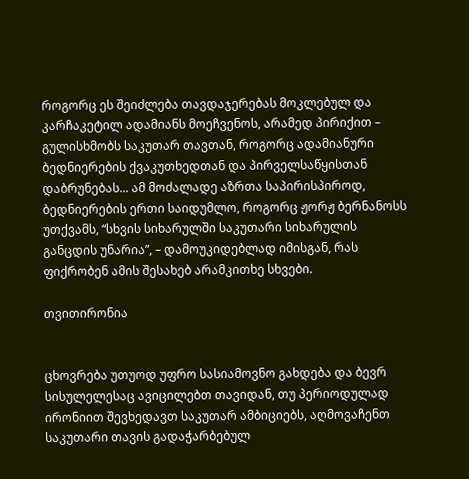როგორც ეს შეიძლება თავდაჯერებას მოკლებულ და კარჩაკეტილ ადამიანს მოეჩვენოს, არამედ პირიქით – გულისხმობს საკუთარ თავთან, როგორც ადამიანური ბედნიერების ქვაკუთხედთან და პირველსაწყისთან დაბრუნებას... ამ მოძალადე აზრთა საპირისპიროდ, ბედნიერების ერთი საიდუმლო, როგორც ჟორჟ ბერნანოსს უთქვამს, “სხვის სიხარულში საკუთარი სიხარულის განცდის უნარია”, – დამოუკიდებლად იმისგან, რას ფიქრობენ ამის შესახებ არამკითხე სხვები.

თვითირონია


ცხოვრება უთუოდ უფრო სასიამოვნო გახდება და ბევრ სისულელესაც ავიცილებთ თავიდან, თუ პერიოდულად ირონიით შევხედავთ საკუთარ ამბიციებს, აღმოვაჩენთ საკუთარი თავის გადაჭარბებულ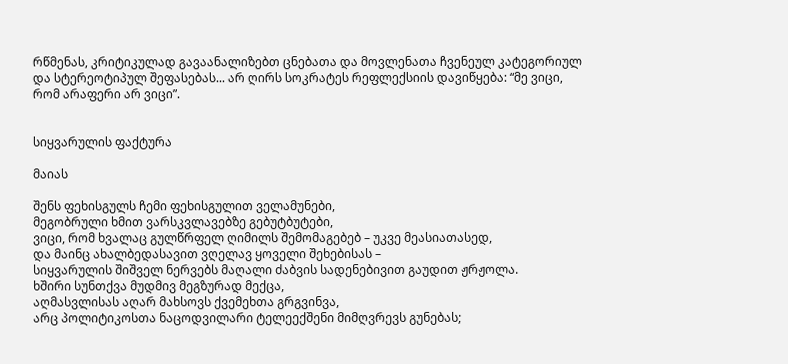რწმენას, კრიტიკულად გავაანალიზებთ ცნებათა და მოვლენათა ჩვენეულ კატეგორიულ და სტერეოტიპულ შეფასებას... არ ღირს სოკრატეს რეფლექსიის დავიწყება: “მე ვიცი, რომ არაფერი არ ვიცი”.


სიყვარულის ფაქტურა

მაიას

შენს ფეხისგულს ჩემი ფეხისგულით ველამუნები,
მეგობრული ხმით ვარსკვლავებზე გებუტბუტები,
ვიცი, რომ ხვალაც გულწრფელ ღიმილს შემომაგებებ – უკვე მეასიათასედ,
და მაინც ახალბედასავით ვღელავ ყოველი შეხებისას –
სიყვარულის შიშველ ნერვებს მაღალი ძაბვის სადენებივით გაუდით ჟრჟოლა.
ხშირი სუნთქვა მუდმივ მეგზურად მექცა,
აღმასვლისას აღარ მახსოვს ქვემეხთა გრგვინვა,
არც პოლიტიკოსთა ნაცოდვილარი ტელეექშენი მიმღვრევს გუნებას;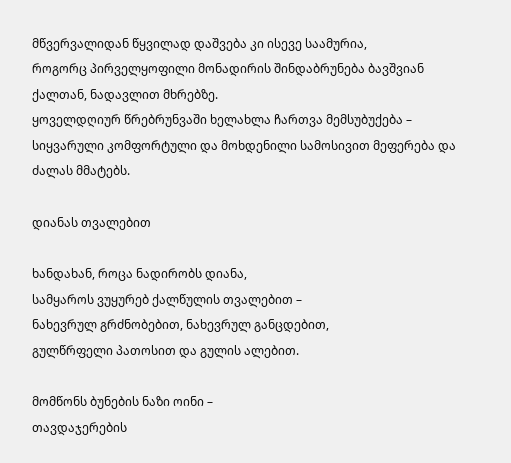მწვერვალიდან წყვილად დაშვება კი ისევე საამურია,
როგორც პირველყოფილი მონადირის შინდაბრუნება ბავშვიან ქალთან, ნადავლით მხრებზე.
ყოველდღიურ წრებრუნვაში ხელახლა ჩართვა მემსუბუქება –
სიყვარული კომფორტული და მოხდენილი სამოსივით მეფერება და ძალას მმატებს.

დიანას თვალებით

ხანდახან, როცა ნადირობს დიანა,
სამყაროს ვუყურებ ქალწულის თვალებით –
ნახევრულ გრძნობებით, ნახევრულ განცდებით,
გულწრფელი პათოსით და გულის ალებით.

მომწონს ბუნების ნაზი ოინი –
თავდაჯერების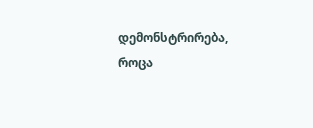დემონსტრირება,
როცა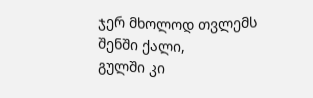ჯერ მხოლოდ თვლემს შენში ქალი,
გულში კი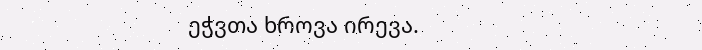ეჭვთა ხროვა ირევა.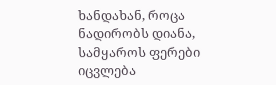ხანდახან, როცა ნადირობს დიანა,
სამყაროს ფერები იცვლება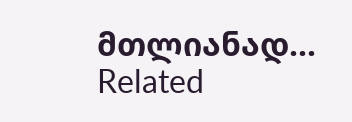მთლიანად...
Related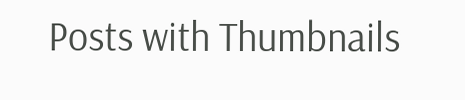Posts with Thumbnails